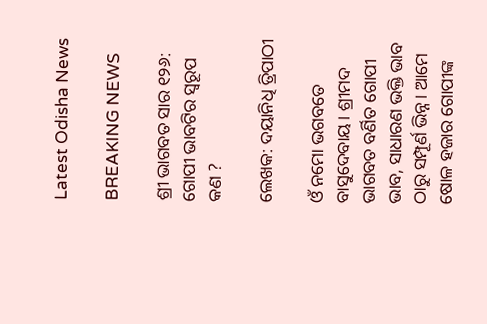Latest Odisha News

BREAKING NEWS

ଶ୍ରୀ ଭାଗବତ ସାର ୧୨୬: ଗୋପୀ ଭାବଟିର ସ୍ୱରୂପ କଣ ?

ଲେଖକ: ଦୟାନିଧି ତ୍ରିପାଠୀ

ଓଁ ନମୋ ଭଗବତେ ବାସୁଦେବାୟ। ଶ୍ରୀମଦ ଭାଗବତ ବର୍ଣିତ ଗୋପୀ ଭାବ, ସାଧାରଣ ଭକ୍ତି ଭାବ ଠାରୁ ସମ୍ପୂର୍ଣ ଭିନ୍ନ। ଆମେ ଷୋଳ ହଜାର ଗୋପୀଙ୍କ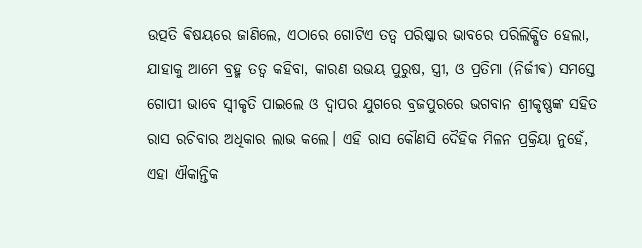ଉତ୍ପତି ଵିଷୟରେ ଜାଣିଲେ, ଏଠାରେ ଗୋଟିଏ ତତ୍ୱ ପରିଷ୍କାର ଭାବରେ ପରିଲିକ୍ଷିତ ହେଲା, ଯାହାକୁ ଆମେ ବ୍ରହ୍ମ ତତ୍ୱ କହିବା, କାରଣ ଉଭୟ ପୁରୁଷ, ସ୍ତ୍ରୀ, ଓ ପ୍ରତିମା (ନିର୍ଜୀଵ) ସମସ୍ତେ ଗୋପୀ ଭାବେ ସ୍ୱୀକୃତି ପାଇଲେ ଓ ଦ୍ୱାପର ଯୁଗରେ ବ୍ରଜପୁରରେ ଭଗବାନ ଶ୍ରୀକୃଷ୍ଣଙ୍କ ସହିତ ରାସ ରଚିବାର ଅଧିକାର ଲାଭ କଲେ। ଏହି ରାସ କୌଣସି ଦୈହିକ ମିଳନ ପ୍ରକ୍ରିୟା ନୁହେଁ, ଏହା ଐକାନ୍ତିକ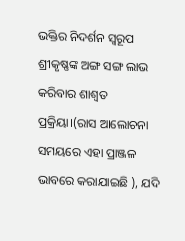ଭକ୍ତିର ନିଦର୍ଶନ ସ୍ୱରୂପ ଶ୍ରୀକୃଷ୍ଣଙ୍କ ଅଙ୍ଗ ସଙ୍ଗ ଲାଭ କରିବାର ଶାଶ୍ୱତ ପ୍ରକ୍ରିୟା।(ରାସ ଆଲୋଚନା ସମୟରେ ଏହା ପ୍ରାଞ୍ଜଳ ଭାବରେ କରାଯାଇଛି ), ଯଦି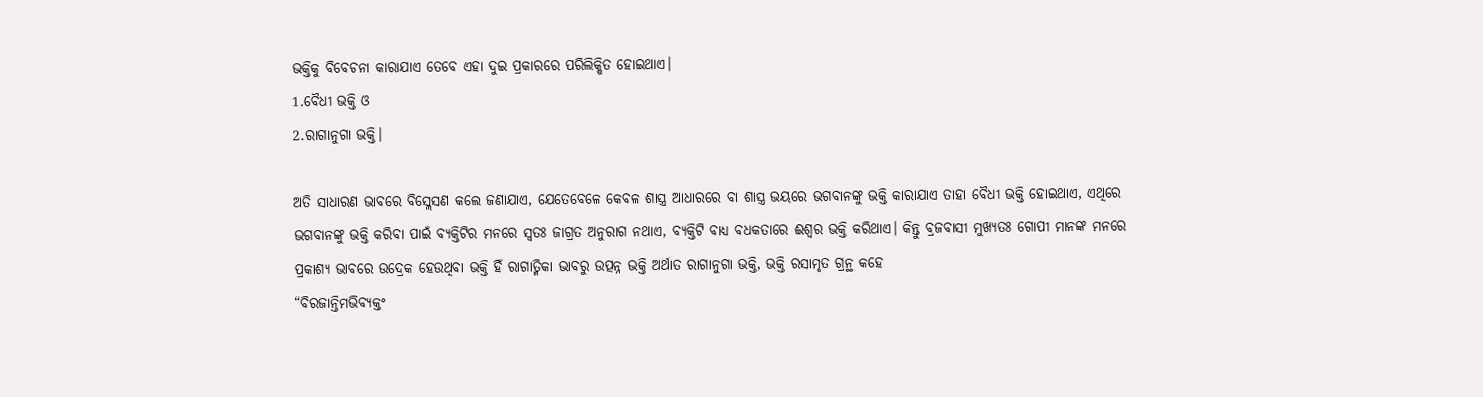ଭକ୍ତିକୁ ବିବେଚନା କାରାଯାଏ ତେବେ ଏହା ଦୁଇ ପ୍ରକାରରେ ପରିଲିକ୍ଷିତ ହୋଇଥାଏ।
1.ବୈଧୀ ଭକ୍ତି ଓ
2.ରାଗାନୁଗା ଭକ୍ତି।

ଅତି ସାଧାରଣ ଭାବରେ ବିସ୍ଲେସଣ କଲେ ଜଣାଯାଏ, ଯେତେବେଳେ କେବଳ ଶାସ୍ତ୍ର ଆଧାରରେ ବା ଶାସ୍ତ୍ର ଭୟରେ ଭଗବାନଙ୍କୁ ଭକ୍ତି କାରାଯାଏ ତାହା ବୈଧୀ ଭକ୍ତି ହୋଇଥାଏ, ଏଥିରେ ଭଗବାନଙ୍କୁ ଭକ୍ତି କରିବା ପାଇଁ ବ୍ୟକ୍ତିଟିର ମନରେ ସ୍ୱତଃ ଜାଗ୍ରତ ଅନୁରାଗ ନଥାଏ, ବ୍ୟକ୍ତିଟି ବାଧ୍ୟ ବଧକତାରେ ଈଶ୍ୱର ଭକ୍ତି କରିଥାଏ। କିନ୍ତୁ ବ୍ରଜବାସୀ ମୁଖ୍ୟତଃ ଗୋପୀ ମାନଙ୍କ ମନରେ ପ୍ରକାଶ୍ୟ ଭାବରେ ଉଦ୍ରେକ ହେଉଥିବା ଭକ୍ତି ହିଁ ରାଗାତ୍ମିକା ଭାବରୁ ଉତ୍ପନ୍ନ ଭକ୍ତି ଅର୍ଥାତ ରାଗାନୁଗା ଭକ୍ତି, ଭକ୍ତି ରସାମୃତ ଗ୍ରନ୍ଥ କହେ
“ବିରଜାନ୍ତିମଭିବ୍ୟକ୍ତଂ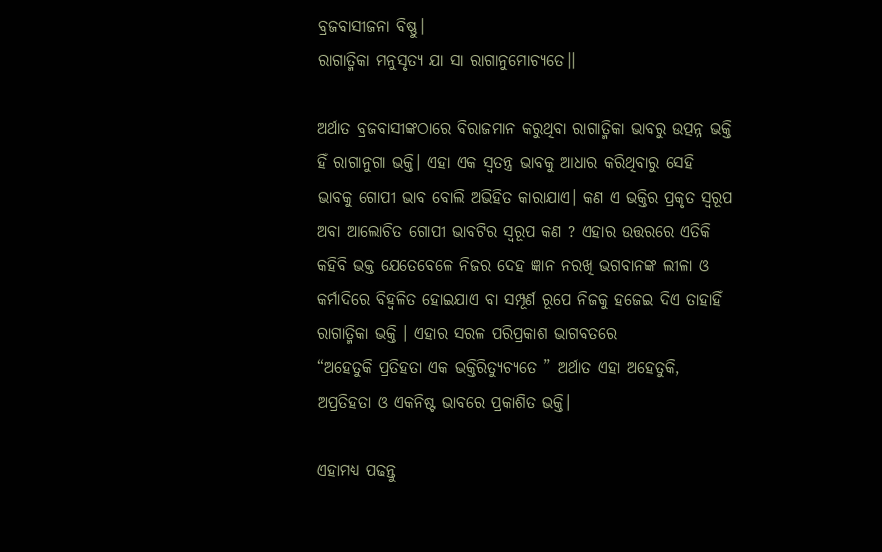ବ୍ରଜବାସୀଜନା ବିଷ୍ଣୁ।
ରାଗାତ୍ମିକା ମନୁସୃତ୍ୟ ଯା ସା ରାଗାନୁମୋଚ୍ୟତେ।।

ଅର୍ଥାତ ବ୍ରଜବାସୀଙ୍କଠାରେ ବିରାଜମାନ କରୁଥିବା ରାଗାତ୍ମିକା ଭାବରୁ ଉତ୍ପନ୍ନ ଭକ୍ତି ହିଁ ରାଗାନୁଗା ଭକ୍ତି। ଏହା ଏକ ସ୍ୱତନ୍ତ୍ର ଭାବକୁ ଆଧାର କରିଥିବାରୁ ସେହି ଭାବକୁ ଗୋପୀ ଭାବ ବୋଲି ଅଭିହିତ କାରାଯାଏ। କଣ ଏ ଭକ୍ତିର ପ୍ରକୃତ ସ୍ୱରୂପ ଅବା ଆଲୋଚିତ ଗୋପୀ ଭାବଟିର ସ୍ୱରୂପ କଣ ? ଏହାର ଉତ୍ତରରେ ଏତିକି କହିବି ଭକ୍ତ ଯେତେବେଳେ ନିଜର ଦେହ ଜ୍ଞାନ ନରଖି ଭଗବାନଙ୍କ ଲୀଳା ଓ କର୍ମାଦିରେ ବିହ୍ଵଳିତ ହୋଇଯାଏ ବା ସମ୍ପୂର୍ଣ ରୂପେ ନିଜକୁ ହଜେଇ ଦିଏ ତାହାହିଁ ରାଗାତ୍ମିକା ଭକ୍ତି । ଏହାର ସରଳ ପରିପ୍ରକାଶ ଭାଗବତରେ
“ଅହେତୁକି ପ୍ରତିହତା ଏକ ଭକ୍ତିରିତ୍ୟୁଚ୍ୟତେ ” ଅର୍ଥାତ ଏହା ଅହେତୁକି, ଅପ୍ରତିହତା ଓ ଏକନିଷ୍ଟ ଭାବରେ ପ୍ରକାଶିତ ଭକ୍ତି।

ଏହାମଧ୍ୟ ପଢନ୍ତୁ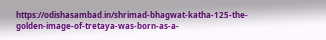https://odishasambad.in/shrimad-bhagwat-katha-125-the-golden-image-of-tretaya-was-born-as-a-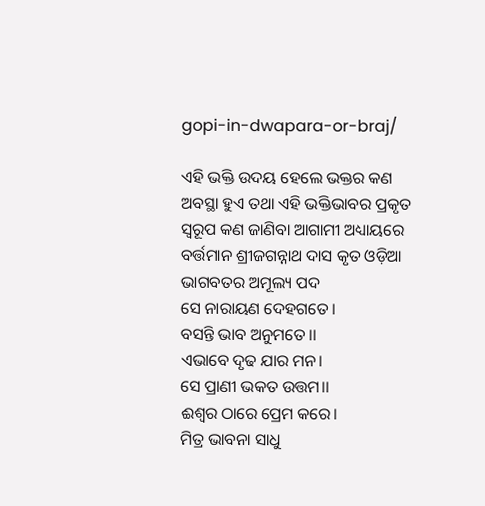gopi-in-dwapara-or-braj/

ଏହି ଭକ୍ତି ଉଦୟ ହେଲେ ଭକ୍ତର କଣ ଅବସ୍ଥା ହୁଏ ତଥା ଏହି ଭକ୍ତିଭାବର ପ୍ରକୃତ ସ୍ୱରୂପ କଣ ଜାଣିବା ଆଗାମୀ ଅଧ୍ୟାୟରେ ବର୍ତ୍ତମାନ ଶ୍ରୀଜଗନ୍ନାଥ ଦାସ କୃତ ଓଡ଼ିଆ ଭାଗବତର ଅମୂଲ୍ୟ ପଦ
ସେ ନାରାୟଣ ଦେହଗତେ।
ବସନ୍ତି ଭାବ ଅନୁମତେ।।
ଏଭାବେ ଦୃଢ ଯାର ମନ।
ସେ ପ୍ରାଣୀ ଭକତ ଉତ୍ତମ।।
ଈଶ୍ୱର ଠାରେ ପ୍ରେମ କରେ।
ମିତ୍ର ଭାବନା ସାଧୁ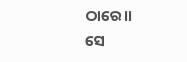ଠାରେ।।
ସେ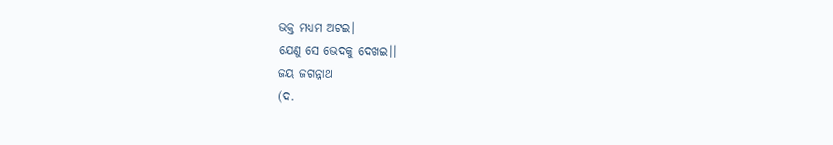ଭକ୍ତ ମଧ୍ୟମ ଅଟଇ।
ଯେଣୁ ସେ ଭେଦକୁ ଦେଖଇ।।
ଜୟ ଜଗନ୍ନାଥ
(ଦ.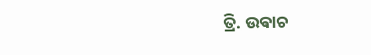ତ୍ରି. ଉଵାଚ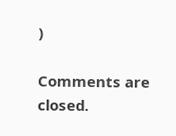)

Comments are closed.